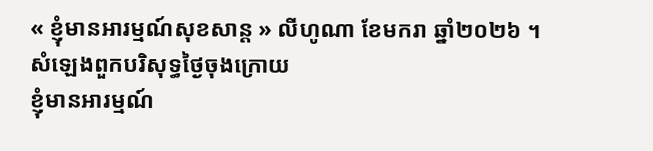« ខ្ញុំមានអារម្មណ៍សុខសាន្ត » លីហូណា ខែមករា ឆ្នាំ២០២៦ ។
សំឡេងពួកបរិសុទ្ធថ្ងៃចុងក្រោយ
ខ្ញុំមានអារម្មណ៍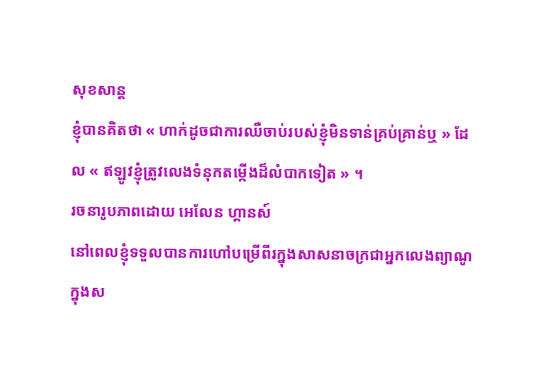សុខសាន្ត
ខ្ញុំបានគិតថា « ហាក់ដូចជាការឈឺចាប់របស់ខ្ញុំមិនទាន់គ្រប់គ្រាន់ឬ » ដែល « ឥឡូវខ្ញុំត្រូវលេងទំនុកតម្កើងដ៏លំបាកទៀត » ។
រចនារូបភាពដោយ អេលែន ហ្គានស៍
នៅពេលខ្ញុំទទួលបានការហៅបម្រើពីរក្នុងសាសនាចក្រជាអ្នកលេងព្យាណូក្នុងស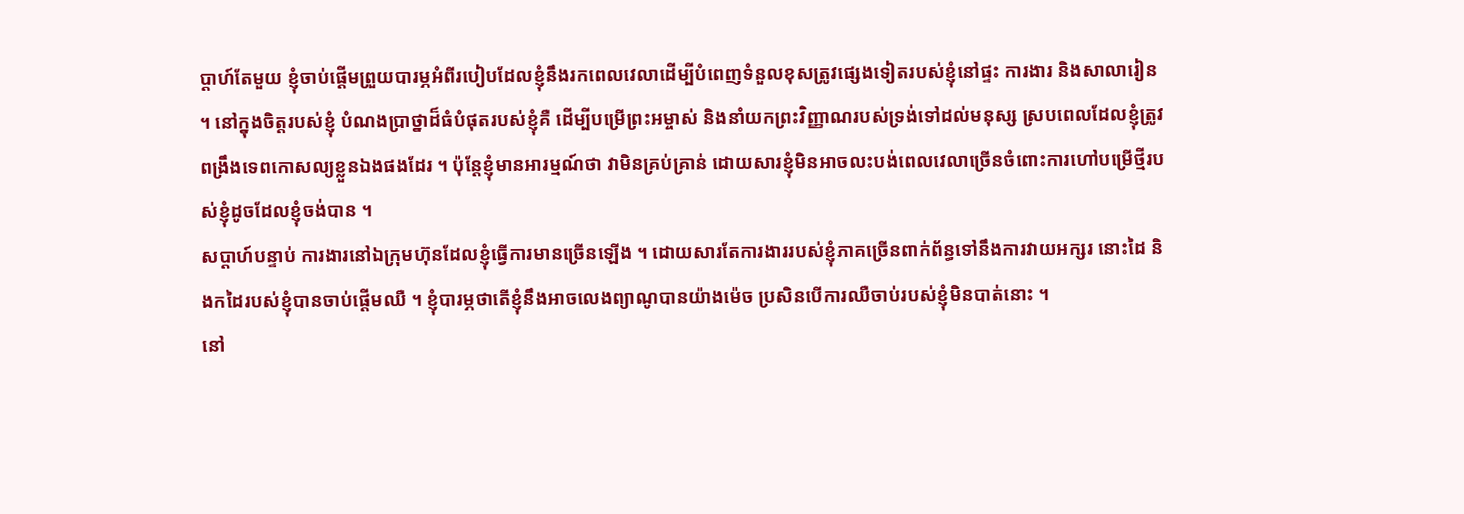ប្តាហ៍តែមួយ ខ្ញុំចាប់ផ្តើមព្រួយបារម្ភអំពីរបៀបដែលខ្ញុំនឹងរកពេលវេលាដើម្បីបំពេញទំនួលខុសត្រូវផ្សេងទៀតរបស់ខ្ញុំនៅផ្ទះ ការងារ និងសាលារៀន ។ នៅក្នុងចិត្តរបស់ខ្ញុំ បំណងប្រាថ្នាដ៏ធំបំផុតរបស់ខ្ញុំគឺ ដើម្បីបម្រើព្រះអម្ចាស់ និងនាំយកព្រះវិញ្ញាណរបស់ទ្រង់ទៅដល់មនុស្ស ស្របពេលដែលខ្ញុំត្រូវពង្រឹងទេពកោសល្យខ្លួនឯងផងដែរ ។ ប៉ុន្តែខ្ញុំមានអារម្មណ៍ថា វាមិនគ្រប់គ្រាន់ ដោយសារខ្ញុំមិនអាចលះបង់ពេលវេលាច្រើនចំពោះការហៅបម្រើថ្មីរបស់ខ្ញុំដូចដែលខ្ញុំចង់បាន ។
សប្តាហ៍បន្ទាប់ ការងារនៅឯក្រុមហ៊ុនដែលខ្ញុំធ្វើការមានច្រើនឡើង ។ ដោយសារតែការងាររបស់ខ្ញុំភាគច្រើនពាក់ព័ន្ធទៅនឹងការវាយអក្សរ នោះដៃ និងកដៃរបស់ខ្ញុំបានចាប់ផ្តើមឈឺ ។ ខ្ញុំបារម្ភថាតើខ្ញុំនឹងអាចលេងព្យាណូបានយ៉ាងម៉េច ប្រសិនបើការឈឺចាប់របស់ខ្ញុំមិនបាត់នោះ ។
នៅ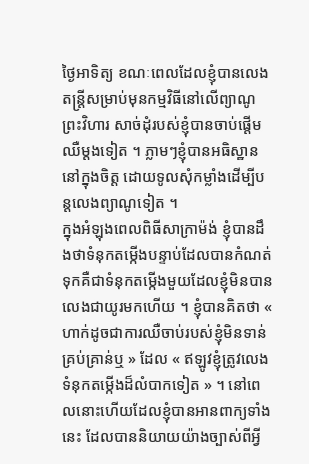ថ្ងៃអាទិត្យ ខណៈពេលដែលខ្ញុំបានលេងតន្ត្រីសម្រាប់មុនកម្មវិធីនៅលើព្យាណូព្រះវិហារ សាច់ដុំរបស់ខ្ញុំបានចាប់ផ្តើមឈឺម្តងទៀត ។ ភ្លាមៗខ្ញុំបានអធិស្ឋាននៅក្នុងចិត្ត ដោយទូលសុំកម្លាំងដើម្បីបន្តលេងព្យាណូទៀត ។
ក្នុងអំឡុងពេលពិធីសាក្រាម៉ង់ ខ្ញុំបានដឹងថាទំនុកតម្កើងបន្ទាប់ដែលបានកំណត់ទុកគឺជាទំនុកតម្កើងមួយដែលខ្ញុំមិនបានលេងជាយូរមកហើយ ។ ខ្ញុំបានគិតថា « ហាក់ដូចជាការឈឺចាប់របស់ខ្ញុំមិនទាន់គ្រប់គ្រាន់ឬ » ដែល « ឥឡូវខ្ញុំត្រូវលេងទំនុកតម្កើងដ៏លំបាកទៀត » ។ នៅពេលនោះហើយដែលខ្ញុំបានអានពាក្យទាំងនេះ ដែលបាននិយាយយ៉ាងច្បាស់ពីអ្វី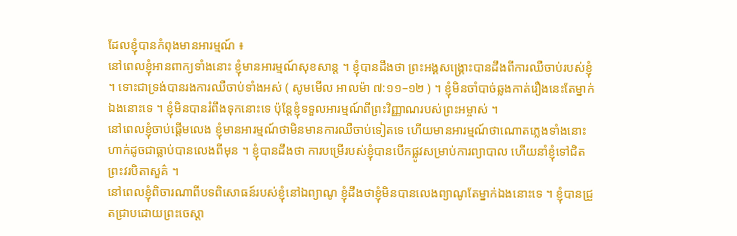ដែលខ្ញុំបានកំពុងមានអារម្មណ៍ ៖
នៅពេលខ្ញុំអានពាក្យទាំងនោះ ខ្ញុំមានអារម្មណ៍សុខសាន្ត ។ ខ្ញុំបានដឹងថា ព្រះអង្គសង្គ្រោះបានដឹងពីការឈឺចាប់របស់ខ្ញុំ ។ ទោះជាទ្រង់បានរងការឈឺចាប់ទាំងអស់ ( សូមមើល អាលម៉ា ៧:១១–១២ ) ។ ខ្ញុំមិនចាំបាច់ឆ្លងកាត់រឿងនេះតែម្នាក់ឯងនោះទេ ។ ខ្ញុំមិនបានរំពឹងទុកនោះទេ ប៉ុន្តែខ្ញុំទទួលអារម្មណ៍ពីព្រះវិញ្ញាណរបស់ព្រះអម្ចាស់ ។
នៅពេលខ្ញុំចាប់ផ្តើមលេង ខ្ញុំមានអារម្មណ៍ថាមិនមានការឈឺចាប់ទៀតទេ ហើយមានអារម្មណ៍ថាណោតភ្លេងទាំងនោះហាក់ដូចជាធ្លាប់បានលេងពីមុន ។ ខ្ញុំបានដឹងថា ការបម្រើរបស់ខ្ញុំបានបើកផ្លូវសម្រាប់ការព្យាបាល ហើយនាំខ្ញុំទៅជិតព្រះវរបិតាសួគ៌ ។
នៅពេលខ្ញុំពិចារណាពីបទពិសោធន៍របស់ខ្ញុំនៅឯព្យាណូ ខ្ញុំដឹងថាខ្ញុំមិនបានលេងព្យាណូតែម្នាក់ឯងនោះទេ ។ ខ្ញុំបានជ្រួតជ្រាបដោយព្រះចេស្តា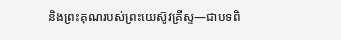និងព្រះគុណរបស់ព្រះយេស៊ូវគ្រីស្ទ—ជាបទពិ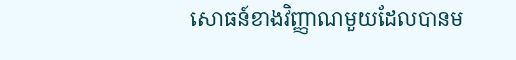សោធន៍ខាងវិញ្ញាណមួយដែលបានម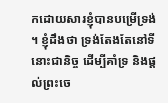កដោយសារខ្ញុំបានបម្រើទ្រង់ ។ ខ្ញុំដឹងថា ទ្រង់តែងតែនៅទីនោះជានិច្ច ដើម្បីគាំទ្រ និងផ្តល់ព្រះចេ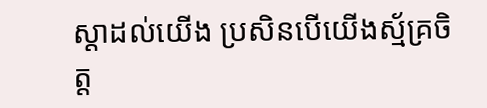ស្តាដល់យើង ប្រសិនបើយើងស្ម័គ្រចិត្ត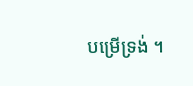បម្រើទ្រង់ ។